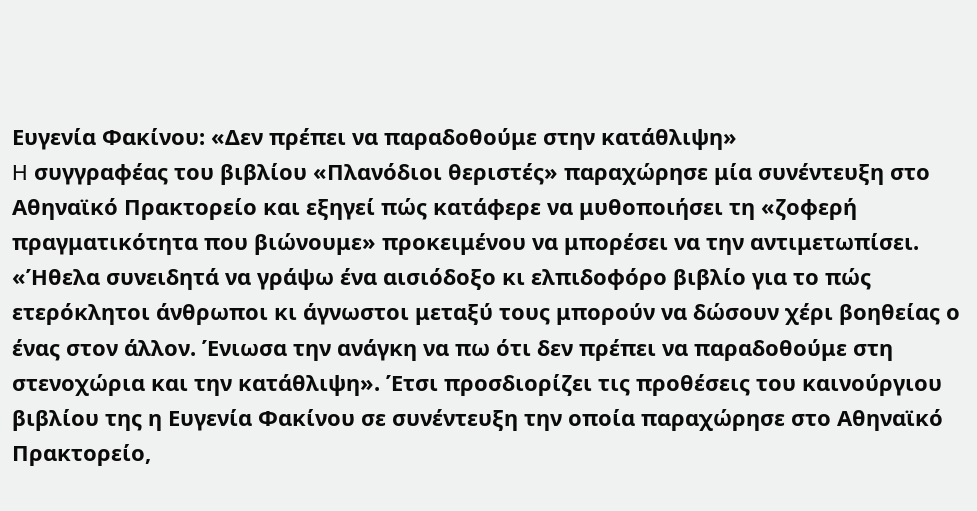Ευγενία Φακίνου: «Δεν πρέπει να παραδοθούμε στην κατάθλιψη»
H συγγραφέας του βιβλίου «Πλανόδιοι θεριστές» παραχώρησε μία συνέντευξη στο Αθηναϊκό Πρακτορείο και εξηγεί πώς κατάφερε να μυθοποιήσει τη «ζοφερή πραγματικότητα που βιώνουμε» προκειμένου να μπορέσει να την αντιμετωπίσει.
«Ήθελα συνειδητά να γράψω ένα αισιόδοξο κι ελπιδοφόρο βιβλίο για το πώς ετερόκλητοι άνθρωποι κι άγνωστοι μεταξύ τους μπορούν να δώσουν χέρι βοηθείας ο ένας στον άλλον. Ένιωσα την ανάγκη να πω ότι δεν πρέπει να παραδοθούμε στη στενοχώρια και την κατάθλιψη». Έτσι προσδιορίζει τις προθέσεις του καινούργιου βιβλίου της η Ευγενία Φακίνου σε συνέντευξη την οποία παραχώρησε στο Αθηναϊκό Πρακτορείο,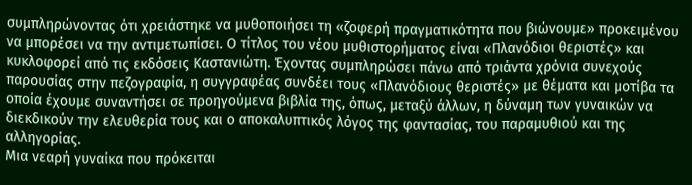συμπληρώνοντας ότι χρειάστηκε να μυθοποιήσει τη «ζοφερή πραγματικότητα που βιώνουμε» προκειμένου να μπορέσει να την αντιμετωπίσει. Ο τίτλος του νέου μυθιστορήματος είναι «Πλανόδιοι θεριστές» και κυκλοφορεί από τις εκδόσεις Καστανιώτη. Έχοντας συμπληρώσει πάνω από τριάντα χρόνια συνεχούς παρουσίας στην πεζογραφία, η συγγραφέας συνδέει τους «Πλανόδιους θεριστές» με θέματα και μοτίβα τα οποία έχουμε συναντήσει σε προηγούμενα βιβλία της, όπως, μεταξύ άλλων, η δύναμη των γυναικών να διεκδικούν την ελευθερία τους και ο αποκαλυπτικός λόγος της φαντασίας, του παραμυθιού και της αλληγορίας.
Μια νεαρή γυναίκα που πρόκειται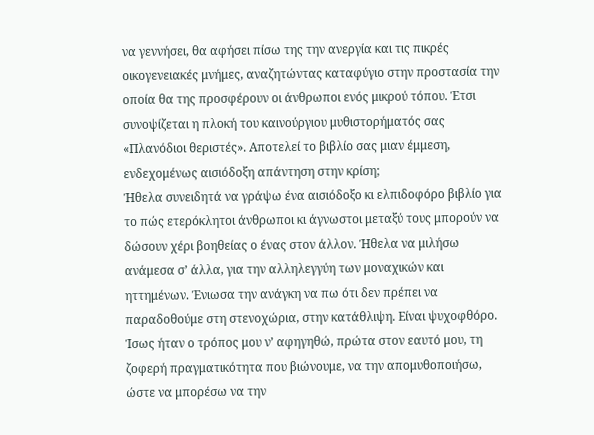να γεννήσει, θα αφήσει πίσω της την ανεργία και τις πικρές οικογενειακές μνήμες, αναζητώντας καταφύγιο στην προστασία την οποία θα της προσφέρουν οι άνθρωποι ενός μικρού τόπου. Έτσι συνοψίζεται η πλοκή του καινούργιου μυθιστορήματός σας «Πλανόδιοι θεριστές». Αποτελεί το βιβλίο σας μιαν έμμεση, ενδεχομένως αισιόδοξη απάντηση στην κρίση;
Ήθελα συνειδητά να γράψω ένα αισιόδοξο κι ελπιδοφόρο βιβλίο για το πώς ετερόκλητοι άνθρωποι κι άγνωστοι μεταξύ τους μπορούν να δώσουν χέρι βοηθείας ο ένας στον άλλον. Ήθελα να μιλήσω ανάμεσα σ’ άλλα, για την αλληλεγγύη των μοναχικών και ηττημένων. Ένιωσα την ανάγκη να πω ότι δεν πρέπει να παραδοθούμε στη στενοχώρια, στην κατάθλιψη. Είναι ψυχοφθόρο. Ίσως ήταν ο τρόπος μου ν’ αφηγηθώ, πρώτα στον εαυτό μου, τη ζοφερή πραγματικότητα που βιώνουμε, να την απομυθοποιήσω, ώστε να μπορέσω να την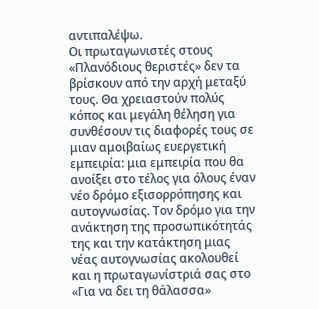αντιπαλέψω.
Οι πρωταγωνιστές στους «Πλανόδιους θεριστές» δεν τα βρίσκουν από την αρχή μεταξύ τους. Θα χρειαστούν πολύς κόπος και μεγάλη θέληση για συνθέσουν τις διαφορές τους σε μιαν αμοιβαίως ευεργετική εμπειρία: μια εμπειρία που θα ανοίξει στο τέλος για όλους έναν νέο δρόμο εξισορρόπησης και αυτογνωσίας. Τoν δρόμο για την ανάκτηση της προσωπικότητάς της και την κατάκτηση μιας νέας αυτογνωσίας ακολουθεί και η πρωταγωνίστριά σας στο «Για να δει τη θάλασσα»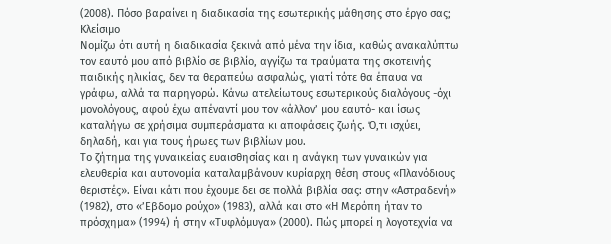(2008). Πόσο βαραίνει η διαδικασία της εσωτερικής μάθησης στο έργο σας;
Κλείσιμο
Νομίζω ότι αυτή η διαδικασία ξεκινά από μένα την ίδια, καθώς ανακαλύπτω τον εαυτό μου από βιβλίο σε βιβλίο, αγγίζω τα τραύματα της σκοτεινής παιδικής ηλικίας, δεν τα θεραπεύω ασφαλώς, γιατί τότε θα έπαυα να γράφω, αλλά τα παρηγορώ. Κάνω ατελείωτους εσωτερικούς διαλόγους -όχι μονολόγους, αφού έχω απέναντί μου τον «άλλον’ μου εαυτό- και ίσως καταλήγω σε χρήσιμα συμπεράσματα κι αποφάσεις ζωής. Ό,τι ισχύει, δηλαδή, και για τους ήρωες των βιβλίων μου.
Το ζήτημα της γυναικείας ευαισθησίας και η ανάγκη των γυναικών για ελευθερία και αυτονομία καταλαμβάνουν κυρίαρχη θέση στους «Πλανόδιους θεριστές». Είναι κάτι που έχουμε δει σε πολλά βιβλία σας: στην «Αστραδενή» (1982), στο «’Εβδομο ρούχο» (1983), αλλά και στο «Η Μερόπη ήταν το πρόσχημα» (1994) ή στην «Τυφλόμυγα» (2000). Πώς μπορεί η λογοτεχνία να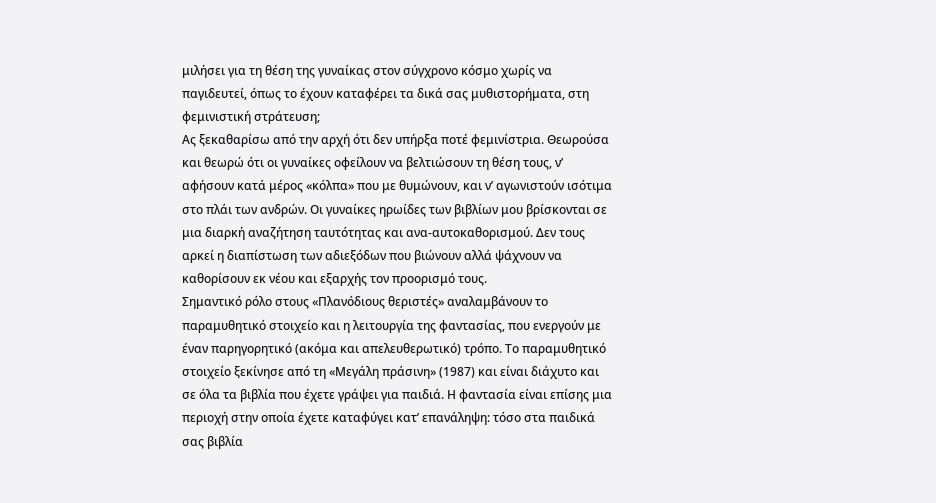μιλήσει για τη θέση της γυναίκας στον σύγχρονο κόσμο χωρίς να παγιδευτεί, όπως το έχουν καταφέρει τα δικά σας μυθιστορήματα, στη φεμινιστική στράτευση;
Ας ξεκαθαρίσω από την αρχή ότι δεν υπήρξα ποτέ φεμινίστρια. Θεωρούσα και θεωρώ ότι οι γυναίκες οφείλουν να βελτιώσουν τη θέση τους, ν’ αφήσουν κατά μέρος «κόλπα» που με θυμώνουν, και ν’ αγωνιστούν ισότιμα στο πλάι των ανδρών. Οι γυναίκες ηρωίδες των βιβλίων μου βρίσκονται σε μια διαρκή αναζήτηση ταυτότητας και ανα-αυτοκαθορισμού. Δεν τους αρκεί η διαπίστωση των αδιεξόδων που βιώνουν αλλά ψάχνουν να καθορίσουν εκ νέου και εξαρχής τον προορισμό τους.
Σημαντικό ρόλο στους «Πλανόδιους θεριστές» αναλαμβάνουν το παραμυθητικό στοιχείο και η λειτουργία της φαντασίας, που ενεργούν με έναν παρηγορητικό (ακόμα και απελευθερωτικό) τρόπο. Το παραμυθητικό στοιχείο ξεκίνησε από τη «Μεγάλη πράσινη» (1987) και είναι διάχυτο και σε όλα τα βιβλία που έχετε γράψει για παιδιά. Η φαντασία είναι επίσης μια περιοχή στην οποία έχετε καταφύγει κατ’ επανάληψη: τόσο στα παιδικά σας βιβλία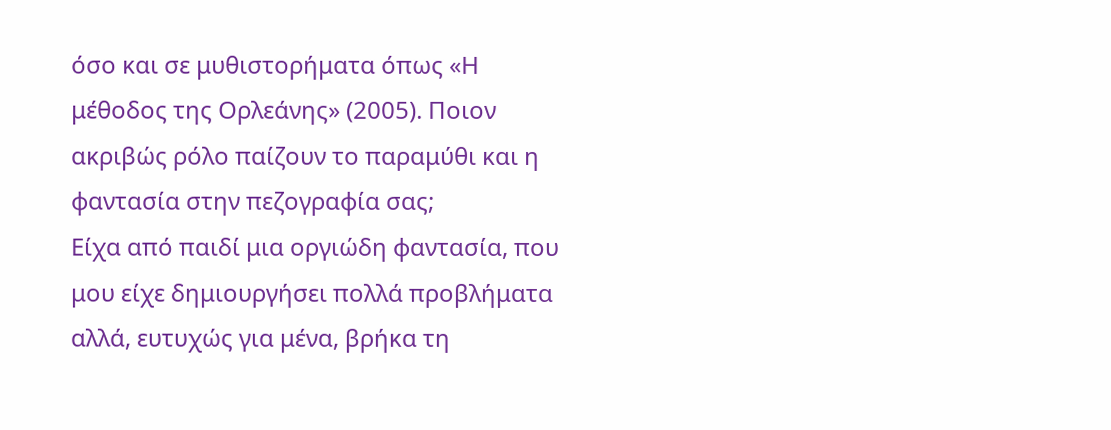όσο και σε μυθιστορήματα όπως «Η μέθοδος της Ορλεάνης» (2005). Ποιον ακριβώς ρόλο παίζουν το παραμύθι και η φαντασία στην πεζογραφία σας;
Είχα από παιδί μια οργιώδη φαντασία, που μου είχε δημιουργήσει πολλά προβλήματα αλλά, ευτυχώς για μένα, βρήκα τη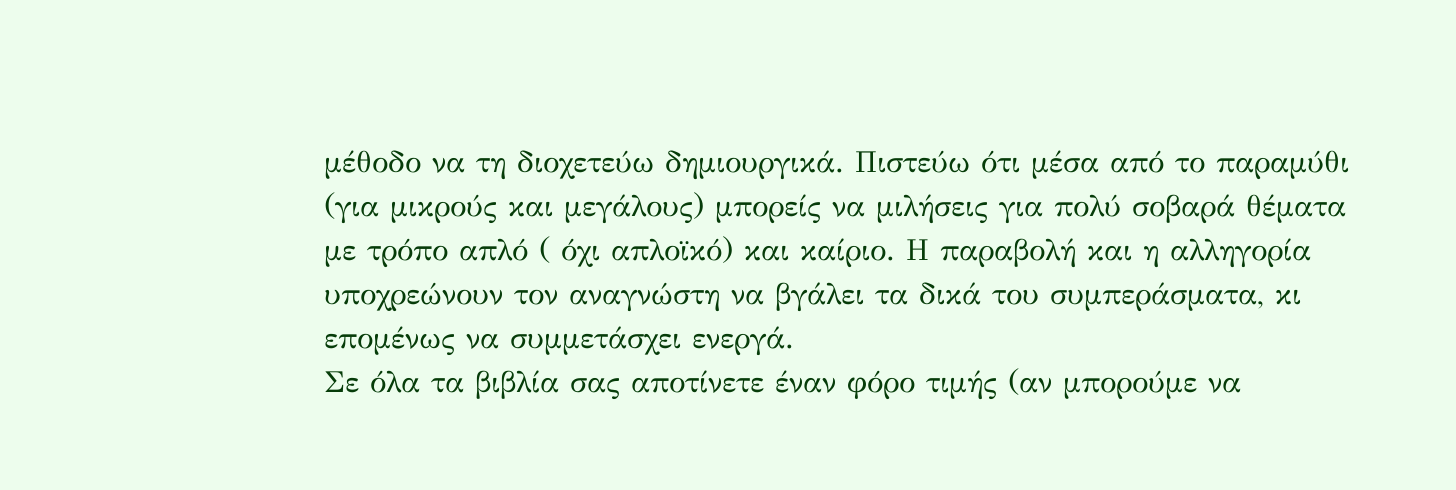μέθοδο να τη διοχετεύω δημιουργικά. Πιστεύω ότι μέσα από το παραμύθι (για μικρούς και μεγάλους) μπορείς να μιλήσεις για πολύ σοβαρά θέματα με τρόπο απλό ( όχι απλοϊκό) και καίριο. Η παραβολή και η αλληγορία υποχρεώνουν τον αναγνώστη να βγάλει τα δικά του συμπεράσματα, κι επομένως να συμμετάσχει ενεργά.
Σε όλα τα βιβλία σας αποτίνετε έναν φόρο τιμής (αν μπορούμε να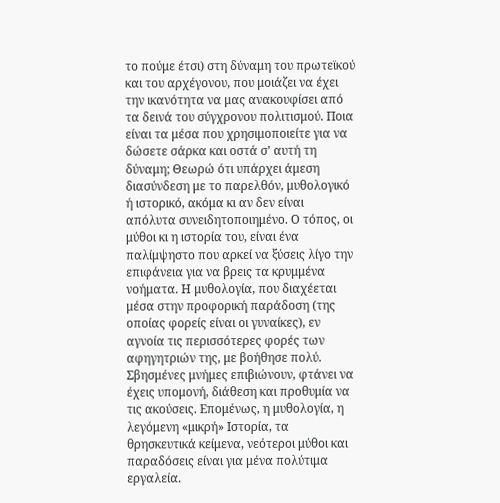το πούμε έτσι) στη δύναμη του πρωτεϊκού και του αρχέγονου, που μοιάζει να έχει την ικανότητα να μας ανακουφίσει από τα δεινά του σύγχρονου πολιτισμού. Ποια είναι τα μέσα που χρησιμοποιείτε για να δώσετε σάρκα και οστά σ’ αυτή τη δύναμη; Θεωρώ ότι υπάρχει άμεση διασύνδεση με το παρελθόν, μυθολογικό ή ιστορικό, ακόμα κι αν δεν είναι απόλυτα συνειδητοποιημένο. Ο τόπος, οι μύθοι κι η ιστορία του, είναι ένα παλίμψηστο που αρκεί να ξύσεις λίγο την επιφάνεια για να βρεις τα κρυμμένα νοήματα. Η μυθολογία, που διαχέεται μέσα στην προφορική παράδοση (της οποίας φορείς είναι οι γυναίκες), εν αγνοία τις περισσότερες φορές των αφηγητριών της, με βοήθησε πολύ. Σβησμένες μνήμες επιβιώνουν, φτάνει να έχεις υπομονή, διάθεση και προθυμία να τις ακούσεις. Επομένως, η μυθολογία, η λεγόμενη «μικρή» Ιστορία, τα θρησκευτικά κείμενα, νεότεροι μύθοι και παραδόσεις είναι για μένα πολύτιμα εργαλεία.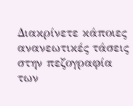Διακρίνετε κάποιες ανανεωτικές τάσεις στην πεζογραφία των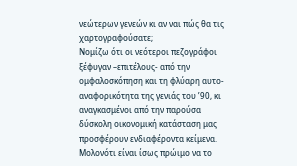νεώτερων γενεών κι αν ναι πώς θα τις χαρτογραφούσατε;
Νομίζω ότι οι νεότεροι πεζογράφοι ξέφυγαν –επιτέλους- από την ομφαλοσκόπηση και τη φλύαρη αυτο-αναφορικότητα της γενιάς του ’90, κι αναγκασμένοι από την παρούσα δύσκολη οικονομική κατάσταση μας προσφέρουν ενδιαφέροντα κείμενα.
Μολονότι είναι ίσως πρώιμο να το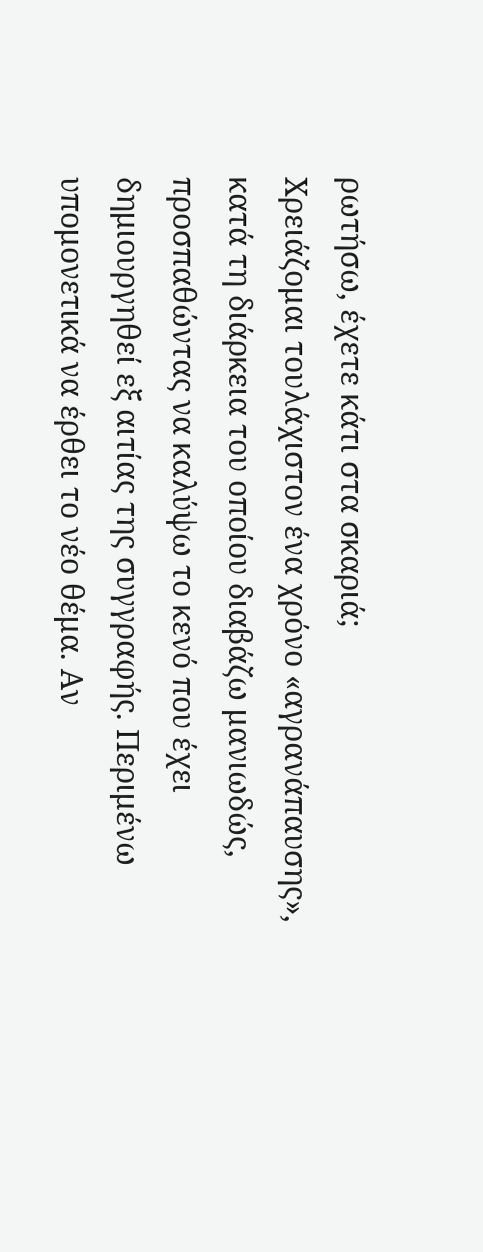ρωτήσω, έχετε κάτι στα σκαριά;
Χρειάζομαι τουλάχιστον ένα χρόνο «αγρανάπαυσης», κατά τη διάρκεια του οποίου διαβάζω μανιωδώς, προσπαθώντας να καλύψω το κενό που έχει δημιουργηθεί εξ αιτίας της συγγραφής. Περιμένω υπομονετικά να έρθει το νέο θέμα. Αν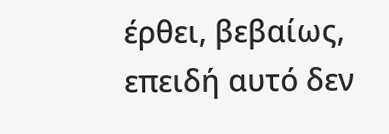έρθει, βεβαίως, επειδή αυτό δεν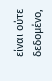είναι ούτε δεδομένο,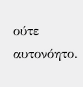ούτε αυτονόητο.